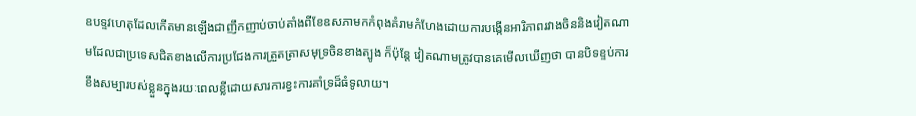ឧបទ្ទវហេតុដែលកើតមានឡើងជាញឹកញាប់ចាប់តាំងពីខែឧសភាមកកំពុងគំរាមកំហែងដោយការបង្កើនអារិភាពរវាងចិននិងវៀតណាមដែលជាប្រទេសជិតខាងលើការប្រជែងការត្រួតត្រាសមុទ្រចិនខាងត្បូង ក៏ប៉ុន្តែ វៀតណាមត្រូវបានគេមើលឃើញថា បានបិទខ្ទប់ការខឹងសម្បារបស់ខ្លួនក្នុងរយៈពេលខ្លីដោយសារការខ្វះការគាំទ្រដ៏ធំទូលាយ។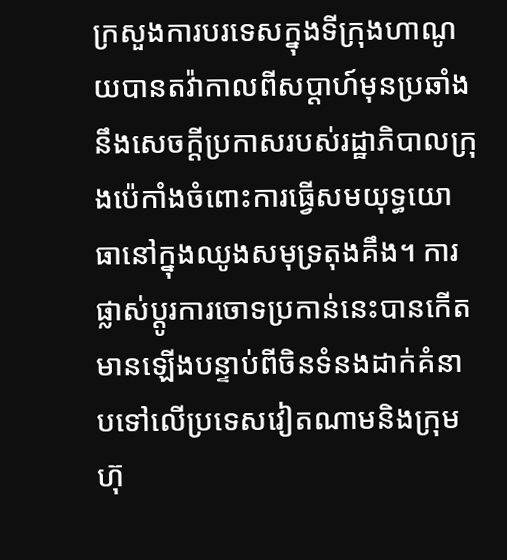ក្រសួងការបរទេសក្នុងទីក្រុងហាណូយបានតវ៉ាកាលពីសប្តាហ៍មុនប្រឆាំងនឹងសេចក្តីប្រកាសរបស់រដ្ឋាភិបាលក្រុងប៉េកាំងចំពោះការធ្វើសមយុទ្ធយោធានៅក្នុងឈូងសមុទ្រតុងគឹង។ ការផ្លាស់ប្តូរការចោទប្រកាន់នេះបានកើតមានឡើងបន្ទាប់ពីចិនទំនងដាក់គំនាបទៅលើប្រទេសវៀតណាមនិងក្រុមហ៊ុ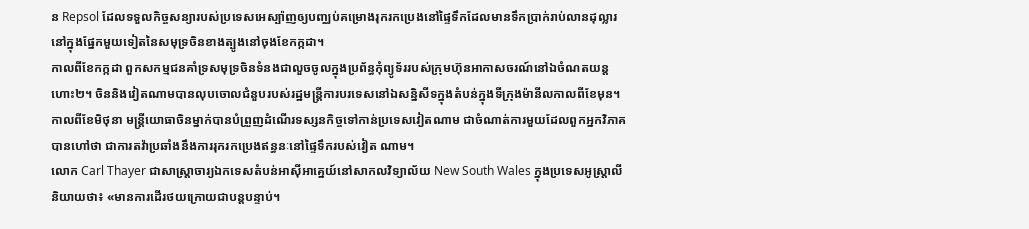ន Repsol ដែលទទួលកិច្ចសន្យារបស់ប្រទេសអេស្ប៉ាញឲ្យបញ្ឈប់គម្រោងរុករកប្រេងនៅផ្ទៃទឹកដែលមានទឹកប្រាក់រាប់លានដុល្លារនៅក្នុងផ្នែកមួយទៀតនៃសមុទ្រចិនខាងត្បូងនៅចុងខែកក្កដា។
កាលពីខែកក្កដា ពួកសកម្មជនគាំទ្រសមុទ្រចិនទំនងជាលួចចូលក្នុងប្រព័ន្ធកុំព្យូទ័ររបស់ក្រុមហ៊ុនអាកាសចរណ៍នៅឯចំណតយន្តហោះ២។ ចិននិងវៀតណាមបានលុបចោលជំនួបរបស់រដ្ឋមន្រ្តីការបរទេសនៅឯសន្និសីទក្នុងតំបន់ក្នុងទីក្រុងម៉ានីលកាលពីខែមុន។ កាលពីខែមិថុនា មន្រ្តីយោធាចិនម្នាក់បានបំព្រួញដំណើរទស្សនកិច្ចទៅកាន់ប្រទេសវៀតណាម ជាចំណាត់ការមួយដែលពួកអ្នកវិភាគបានហៅថា ជាការតវ៉ាប្រឆាំងនឹងការរុករកប្រេងឥន្ធនៈនៅផ្ទៃទឹករបស់វៀត ណាម។
លោក Carl Thayer ជាសាស្រ្តាចារ្យឯកទេសតំបន់អាស៊ីអាគ្នេយ៍នៅសាកលវិទ្យាល័យ New South Wales ក្នុងប្រទេសអូស្រ្តាលីនិយាយថា៖ «មានការដើរថយក្រោយជាបន្តបន្ទាប់។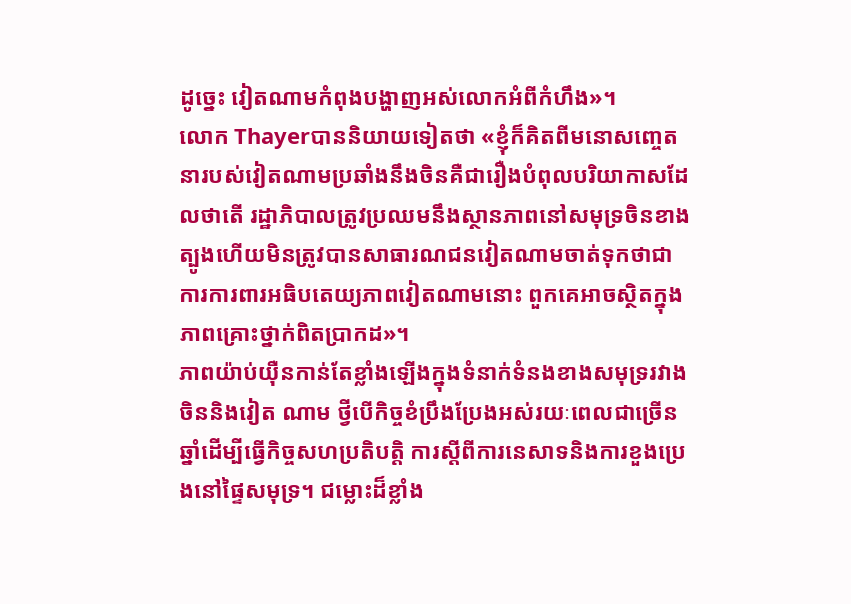ដូច្នេះ វៀតណាមកំពុងបង្ហាញអស់លោកអំពីកំហឹង»។
លោក Thayerបាននិយាយទៀតថា «ខ្ញុំក៏គិតពីមនោសញ្ចេតនារបស់វៀតណាមប្រឆាំងនឹងចិនគឺជារឿងបំពុលបរិយាកាសដែលថាតើ រដ្ឋាភិបាលត្រូវប្រឈមនឹងស្ថានភាពនៅសមុទ្រចិនខាងត្បូងហើយមិនត្រូវបានសាធារណជនវៀតណាមចាត់ទុកថាជាការការពារអធិបតេយ្យភាពវៀតណាមនោះ ពួកគេអាចស្ថិតក្នុងភាពគ្រោះថ្នាក់ពិតប្រាកដ»។
ភាពយ៉ាប់យ៉ឺនកាន់តែខ្លាំងឡើងក្នុងទំនាក់ទំនងខាងសមុទ្ររវាងចិននិងវៀត ណាម ថ្វីបើកិច្ចខំប្រឹងប្រែងអស់រយៈពេលជាច្រើនឆ្នាំដើម្បីធ្វើកិច្ចសហប្រតិបត្តិ ការស្តីពីការនេសាទនិងការខួងប្រេងនៅផ្ទៃសមុទ្រ។ ជម្លោះដ៏ខ្លាំង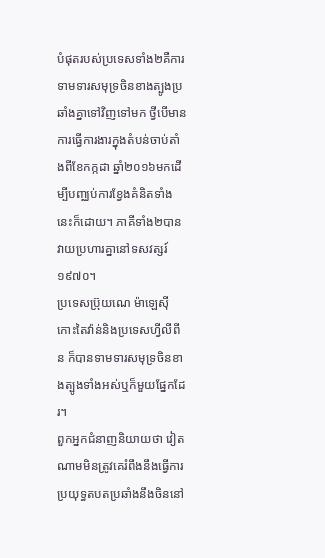បំផុតរបស់ប្រទេសទាំង២គឺការទាមទារសមុទ្រចិនខាងត្បូងប្រឆាំងគ្នាទៅវិញទៅមក ថ្វីបើមានការធ្វើការងារក្នុងតំបន់ចាប់តាំងពីខែកក្កដា ឆ្នាំ២០១៦មកដើម្បីបញ្ឈប់ការខ្វែងគំនិតទាំងនេះក៏ដោយ។ ភាគីទាំង២បានវាយប្រហារគ្នានៅទសវត្សរ៍១៩៧០។
ប្រទេសប៊្រុយណេ ម៉ាឡេស៊ី កោះតៃវ៉ាន់និងប្រទេសហ្វីលីពីន ក៏បានទាមទារសមុទ្រចិនខាងត្បូងទាំងអស់ឬក៏មួយផ្នែកដែរ។
ពួកអ្នកជំនាញនិយាយថា វៀតណាមមិនត្រូវគេរំពឹងនឹងធ្វើការប្រយុទ្ធតបតប្រឆាំងនឹងចិននៅ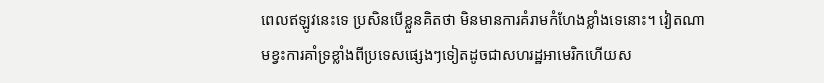ពេលឥឡូវនេះទេ ប្រសិនបើខ្លួនគិតថា មិនមានការគំរាមកំហែងខ្លាំងទេនោះ។ វៀតណាមខ្វះការគាំទ្រខ្លាំងពីប្រទេសផ្សេងៗទៀតដូចជាសហរដ្ឋអាមេរិកហើយស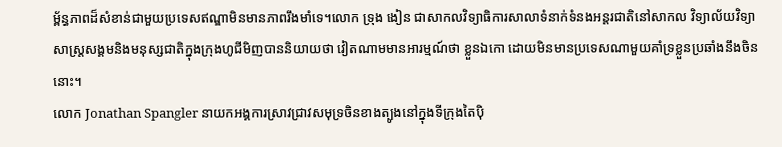ម្ព័ន្ធភាពដ៏សំខាន់ជាមួយប្រទេសឥណ្ឌាមិនមានភាពរឹងមាំទេ។លោក ទ្រុង ងៀន ជាសាកលវិទ្យាធិការសាលាទំនាក់ទំនងអន្តរជាតិនៅសាកល វិទ្យាល័យវិទ្យាសាស្រ្តសង្គមនិងមនុស្សជាតិក្នុងក្រុងហូជីមិញបាននិយាយថា វៀតណាមមានអារម្មណ៍ថា ខ្លួនឯកោ ដោយមិនមានប្រទេសណាមួយគាំទ្រខ្លួនប្រឆាំងនឹងចិននោះ។
លោក Jonathan Spangler នាយកអង្គការស្រាវជ្រាវសមុទ្រចិនខាងត្បូងនៅក្នុងទីក្រុងតៃប៉ិ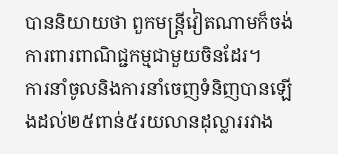បាននិយាយថា ពួកមន្រ្តីវៀតណាមក៏ចង់ការពារពាណិជ្ជកម្មជាមួយចិនដែរ។
ការនាំចូលនិងការនាំចេញទំនិញបានឡើងដល់២៥ពាន់៥រយលានដុល្លាររវាង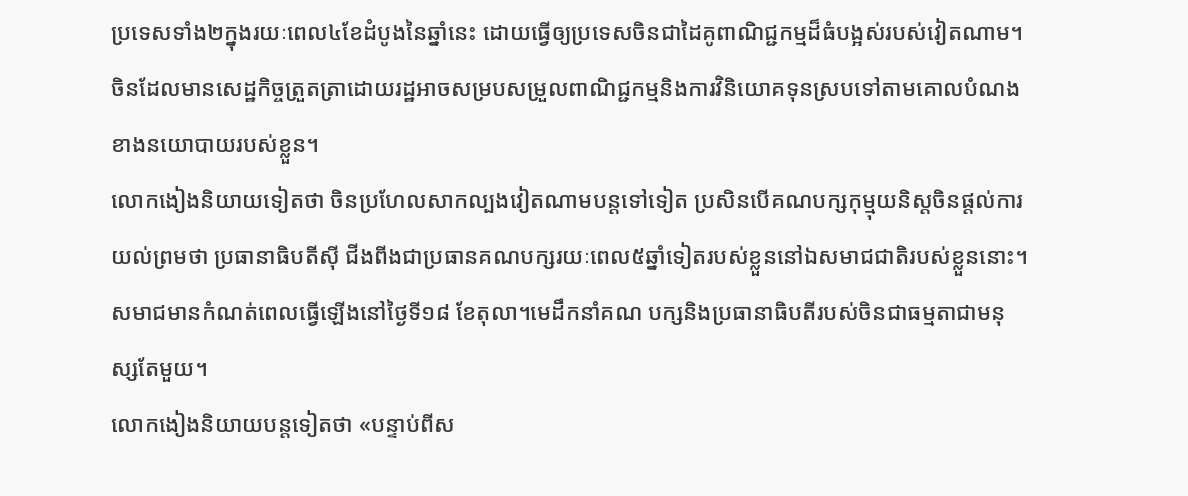ប្រទេសទាំង២ក្នុងរយៈពេល៤ខែដំបូងនៃឆ្នាំនេះ ដោយធ្វើឲ្យប្រទេសចិនជាដៃគូពាណិជ្ជកម្មដ៏ធំបង្អស់របស់វៀតណាម។ ចិនដែលមានសេដ្ឋកិច្ចត្រួតត្រាដោយរដ្ឋអាចសម្របសម្រួលពាណិជ្ជកម្មនិងការវិនិយោគទុនស្របទៅតាមគោលបំណងខាងនយោបាយរបស់ខ្លួន។
លោកងៀងនិយាយទៀតថា ចិនប្រហែលសាកល្បងវៀតណាមបន្តទៅទៀត ប្រសិនបើគណបក្សកុម្មុយនិស្តចិនផ្តល់ការយល់ព្រមថា ប្រធានាធិបតីស៊ី ជីងពីងជាប្រធានគណបក្សរយៈពេល៥ឆ្នាំទៀតរបស់ខ្លួននៅឯសមាជជាតិរបស់ខ្លួននោះ។ សមាជមានកំណត់ពេលធ្វើឡើងនៅថ្ងៃទី១៨ ខែតុលា។មេដឹកនាំគណ បក្សនិងប្រធានាធិបតីរបស់ចិនជាធម្មតាជាមនុស្សតែមួយ។
លោកងៀងនិយាយបន្តទៀតថា «បន្ទាប់ពីស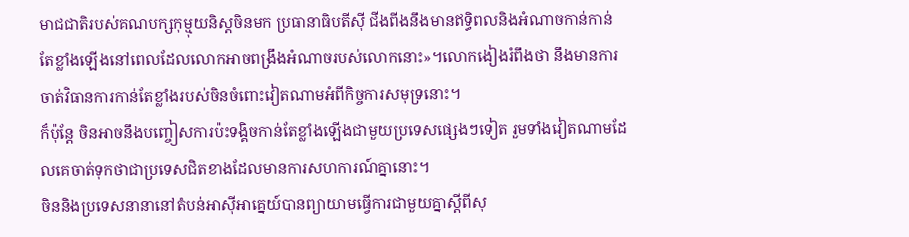មាជជាតិរបស់គណបក្សកុម្មុយនិស្តចិនមក ប្រធានាធិបតីស៊ី ជីងពីងនឹងមានឥទ្ធិពលនិងអំណាចកាន់កាន់តែខ្លាំងឡើងនៅពេលដែលលោកអាចពង្រឹងអំណាចរបស់លោកនោះ»។លោកងៀងរំពឹងថា នឹងមានការចាត់វិធានការកាន់តែខ្លាំងរបស់ចិនចំពោះវៀតណាមអំពីកិច្ចការសមុទ្រនោះ។
ក៏ប៉ុន្តែ ចិនអាចនឹងបញ្ចៀសការប៉ះទង្គិចកាន់តែខ្លាំងឡើងជាមួយប្រទេសផ្សេងៗទៀត រួមទាំងវៀតណាមដែលគេចាត់ទុកថាជាប្រទេសជិតខាងដែលមានការសហការណ៍គ្នានោះ។
ចិននិងប្រទេសនានានៅតំបន់អាស៊ីអាគ្នេយ៍បានព្យាយាមធ្វើការជាមួយគ្នាស្តីពីសុ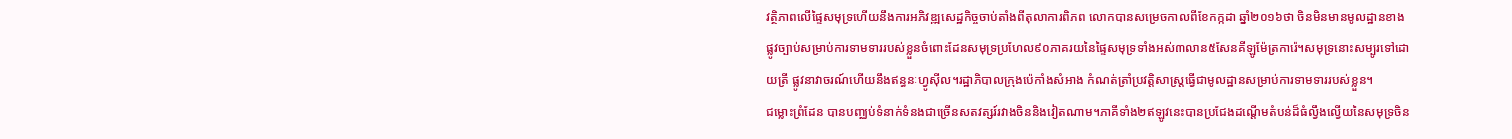វត្ថិភាពលើផ្ទៃសមុទ្រហើយនឹងការអភិវឌ្ឍសេដ្ឋកិច្ចចាប់តាំងពីតុលាការពិភព លោកបានសម្រេចកាលពីខែកក្កដា ឆ្នាំ២០១៦ថា ចិនមិនមានមូលដ្ឋានខាងផ្លូវច្បាប់សម្រាប់ការទាមទាររបស់ខ្លួនចំពោះដែនសមុទ្រប្រហែល៩០ភាគរយនៃផ្ទៃសមុទ្រទាំងអស់៣លាន៥សែនគីឡូម៉ែត្រការ៉េ។សមុទ្រនោះសម្បូរទៅដោយត្រី ផ្លូវនាវាចរណ៍ហើយនឹងឥន្ធនៈហ្វូស៊ីល។រដ្ឋាភិបាលក្រុងប៉េកាំងសំអាង កំណត់ត្រាំប្រវត្តិសាស្រ្តធ្វើជាមូលដ្ឋានសម្រាប់ការទាមទាររបស់ខ្លួន។
ជម្លោះព្រំដែន បានបញ្ឈប់ទំនាក់ទំនងជាច្រើនសតវត្សរ៍រវាងចិននិងវៀតណាម។ភាគីទាំង២ឥឡូវនេះបានប្រជែងដណ្តើមតំបន់ដ៏ធំល្វឹងល្វើយនៃសមុទ្រចិន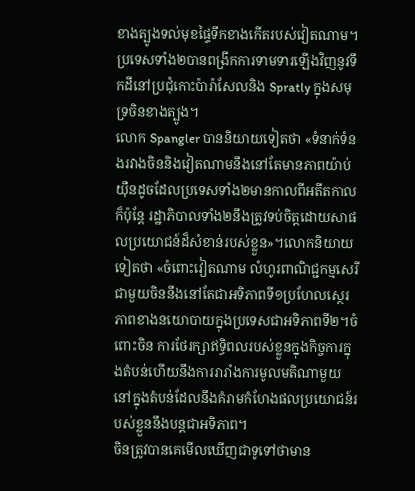ខាងត្បូងទល់មុខផ្ទៃទឹកខាងកើតរបស់វៀតណាម។ប្រទេសទាំង២បានពង្រីកការទាមទារឡើងវិញនូវទឹកដីនៅប្រជុំកោះប៉ារ៉ាសែលនិង Spratly ក្នុងសមុទ្រចិនខាងត្បូង។
លោក Spangler បាននិយាយទៀតថា «ទំនាក់ទំនងរវាងចិននិងវៀតណាមនឹងនៅតែមានភាពយ៉ាប់យ៉ឺនដូចដែលប្រទេសទាំង២មានកាលពីអតីតកាល ក៏ប៉ុន្តែ រដ្ឋាភិបាលទាំង២នឹងត្រូវទប់ចិត្តដោយសាផលប្រយោជន៍ដ៏សំខាន់របស់ខ្លួន»។លោកនិយាយទៀតថា «ចំពោះវៀតណាម លំហូរពាណិជ្ជកម្មសេរីជាមួយចិននឹងនៅតែជាអទិភាពទី១ប្រហែលស្ថេរភាពខាងនយោបាយក្នុងប្រទេសជាអទិភាពទី២។ចំពោះចិន ការថែរក្សាឥទ្ធិពលរបស់ខ្លួនក្នុងកិច្ចការក្នុងតំបន់ហើយនឹងការរារាំងការមូលមតិណាមួយនៅក្នុងតំបន់ដែលនឹងគំរាមកំហែងផលប្រយោជន៍របស់ខ្លួននឹងបន្តជាអទិភាព។
ចិនត្រូវបានគេមើលឃើញជាទូទៅថាមាន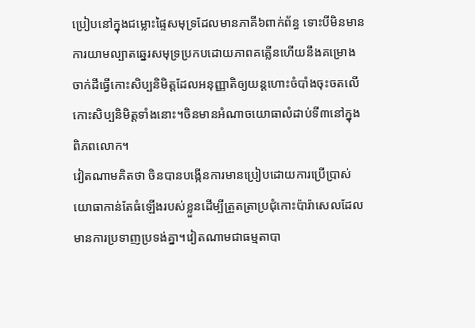ប្រៀបនៅក្នុងជម្លោះផ្ទៃសមុទ្រដែលមានភាគី៦ពាក់ព័ន្ធ ទោះបីមិនមានការយាមល្បាតឆ្នេរសមុទ្រប្រកបដោយភាពគគ្លើនហើយនឹងគម្រោងចាក់ដីធ្វើកោះសិប្បនិមិត្តដែលអនុញ្ញាតិឲ្យយន្តហោះចំបាំងចុះចតលើកោះសិប្បនិមិត្តទាំងនោះ។ចិនមានអំណាចយោធាលំដាប់ទី៣នៅក្នុងពិភពលោក។
វៀតណាមគិតថា ចិនបានបង្កើនការមានប្រៀបដោយការប្រើប្រាស់យោធាកាន់តែធំឡើងរបស់ខ្លួនដើម្បីត្រួតត្រាប្រជុំកោះប៉ារ៉ាសេលដែលមានការប្រទាញប្រទង់គ្នា។វៀតណាមជាធម្មតាបា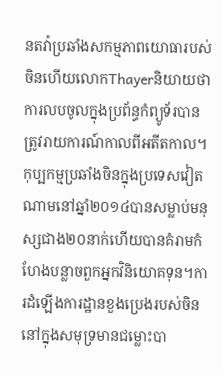នតវ៉ាប្រឆាំងសកម្មភាពយោធារបស់ចិនហើយលោកThayerនិយាយថា ការលបចូលក្នុងប្រព័ន្ធកំព្យូទ័របានត្រូវរាយការណ៍កាលពីអតីតកាល។
កុប្បកម្មប្រឆាំងចិនក្នុងប្រទេសវៀតណាមនៅឆ្នាំ២០១៤បានសម្លាប់មនុស្សជាង២០នាក់ហើយបានគំរាមកំហែងបន្លាចពួកអ្នកវិនិយោគទុន។ការដំឡើងការដ្ឋានខួងប្រេងរបស់ចិននៅក្នុងសមុទ្រមានជម្លោះបា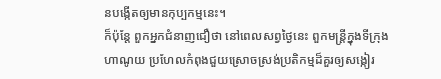នបង្កើតឲ្យមានកុប្បកម្មនេះ។
ក៏ប៉ុន្តែ ពួកអ្នកជំនាញជឿថា នៅពេលសព្វថ្ងៃនេះ ពួកមន្រ្តីក្នុងទីក្រុងហាណូយ ប្រហែលកំពុងជួយស្រោចស្រង់ប្រតិកម្មដ៏គួរឲ្យសង្កៀរ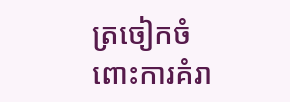ត្រចៀកចំពោះការគំរា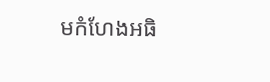មកំហែងអធិ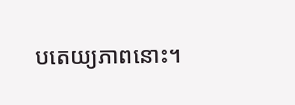បតេយ្យភាពនោះ។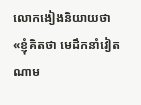លោកងៀងនិយាយថា «ខ្ញុំគិតថា មេដឹកនាំវៀតណាម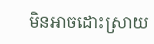មិនអាចដោះស្រាយ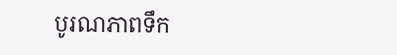បូរណភាពទឹក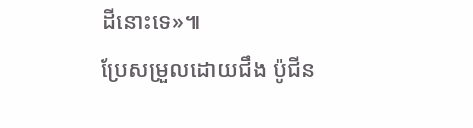ដីនោះទេ»៕
ប្រែសម្រួលដោយជឹង ប៉ូជីន